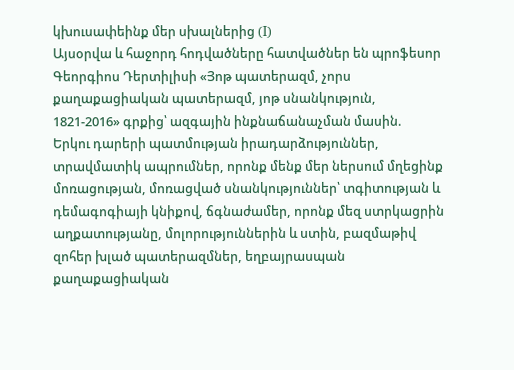կխուսափեինք մեր սխալներից (I)
Այսօրվա և հաջորդ հոդվածները հատվածներ են պրոֆեսոր Գեորգիոս Դերտիլիսի «Յոթ պատերազմ, չորս քաղաքացիական պատերազմ, յոթ սնանկություն, 1821-2016» գրքից՝ ազգային ինքնաճանաչման մասին.
Երկու դարերի պատմության իրադարձություններ, տրավմատիկ ապրումներ, որոնք մենք մեր ներսում մղեցինք մոռացության, մոռացված սնանկություններ՝ տգիտության և դեմագոգիայի կնիքով, ճգնաժամեր, որոնք մեզ ստրկացրին աղքատությանը, մոլորություններին և ստին, բազմաթիվ զոհեր խլած պատերազմներ, եղբայրասպան քաղաքացիական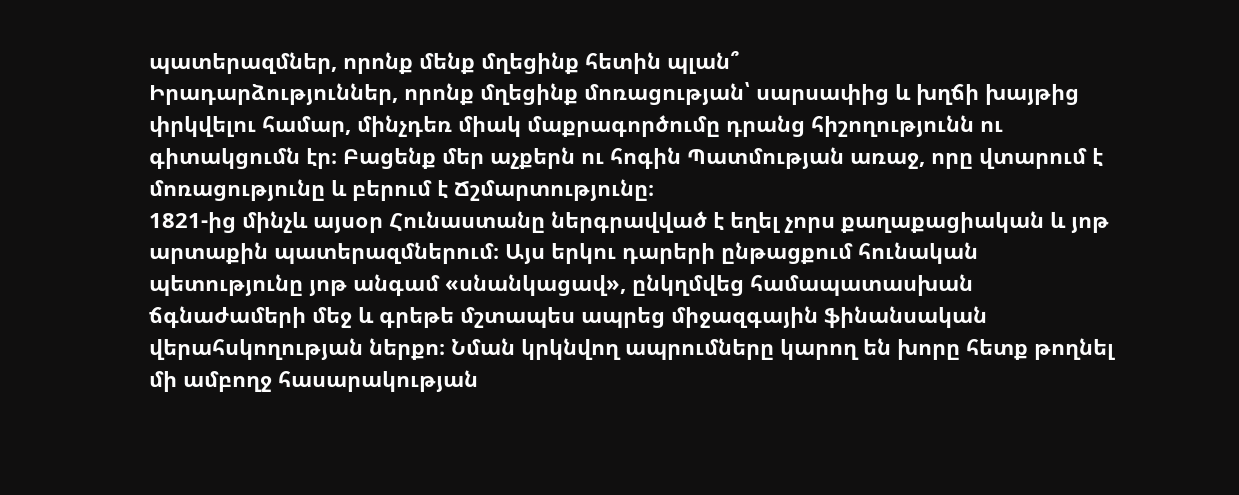պատերազմներ, որոնք մենք մղեցինք հետին պլան՞
Իրադարձություններ, որոնք մղեցինք մոռացության՝ սարսափից և խղճի խայթից փրկվելու համար, մինչդեռ միակ մաքրագործումը դրանց հիշողությունն ու գիտակցումն էր։ Բացենք մեր աչքերն ու հոգին Պատմության առաջ, որը վտարում է մոռացությունը և բերում է Ճշմարտությունը։
1821-ից մինչև այսօր Հունաստանը ներգրավված է եղել չորս քաղաքացիական և յոթ արտաքին պատերազմներում։ Այս երկու դարերի ընթացքում հունական պետությունը յոթ անգամ «սնանկացավ», ընկղմվեց համապատասխան ճգնաժամերի մեջ և գրեթե մշտապես ապրեց միջազգային ֆինանսական վերահսկողության ներքո։ Նման կրկնվող ապրումները կարող են խորը հետք թողնել մի ամբողջ հասարակության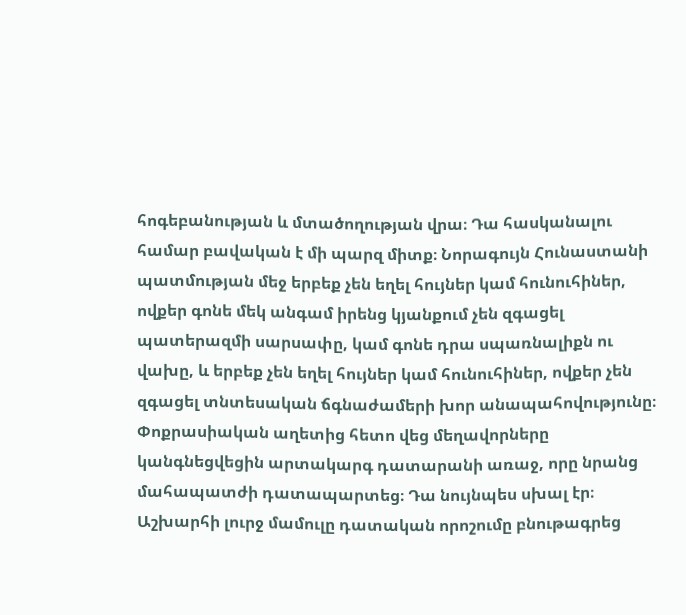հոգեբանության և մտածողության վրա։ Դա հասկանալու համար բավական է մի պարզ միտք։ Նորագույն Հունաստանի պատմության մեջ երբեք չեն եղել հույներ կամ հունուհիներ, ովքեր գոնե մեկ անգամ իրենց կյանքում չեն զգացել պատերազմի սարսափը, կամ գոնե դրա սպառնալիքն ու վախը, և երբեք չեն եղել հույներ կամ հունուհիներ, ովքեր չեն զգացել տնտեսական ճգնաժամերի խոր անապահովությունը։
Փոքրասիական աղետից հետո վեց մեղավորները կանգնեցվեցին արտակարգ դատարանի առաջ, որը նրանց մահապատժի դատապարտեց։ Դա նույնպես սխալ էր։ Աշխարհի լուրջ մամուլը դատական որոշումը բնութագրեց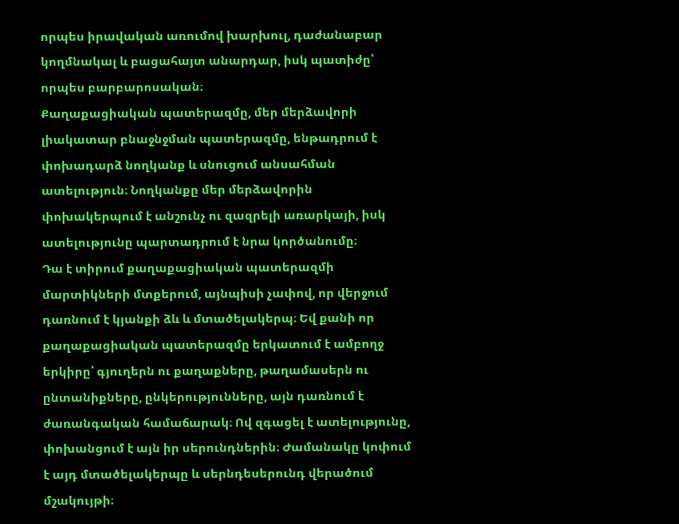որպես իրավական առումով խարխուլ, դաժանաբար կողմնակալ և բացահայտ անարդար, իսկ պատիժը՝ որպես բարբարոսական։
Քաղաքացիական պատերազմը, մեր մերձավորի լիակատար բնաջնջման պատերազմը, ենթադրում է փոխադարձ նողկանք և սնուցում անսահման ատելություն։ Նողկանքը մեր մերձավորին փոխակերպում է անշունչ ու զազրելի առարկայի, իսկ ատելությունը պարտադրում է նրա կործանումը։
Դա է տիրում քաղաքացիական պատերազմի մարտիկների մտքերում, այնպիսի չափով, որ վերջում դառնում է կյանքի ձև և մտածելակերպ։ Եվ քանի որ քաղաքացիական պատերազմը երկատում է ամբողջ երկիրը՝ գյուղերն ու քաղաքները, թաղամասերն ու ընտանիքները, ընկերությունները, այն դառնում է ժառանգական համաճարակ։ Ով զգացել է ատելությունը, փոխանցում է այն իր սերունդներին։ Ժամանակը կոփում է այդ մտածելակերպը և սերնդեսերունդ վերածում մշակույթի։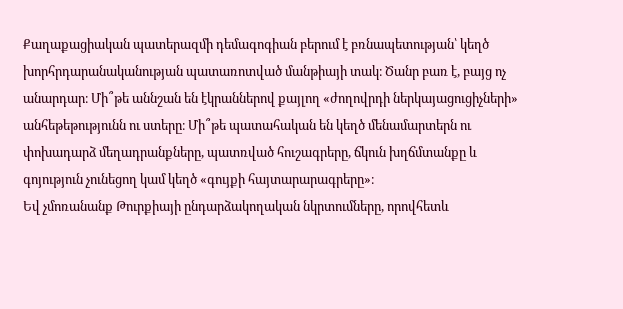Քաղաքացիական պատերազմի դեմագոգիան բերում է բռնապետության՝ կեղծ խորհրդարանականության պատառոտված մանթիայի տակ։ Ծանր բառ է, բայց ոչ անարդար։ Մի՞թե աննշան են էկրաններով քայլող «ժողովրդի ներկայացուցիչների» անհեթեթությունն ու ստերը։ Մի՞թե պատահական են կեղծ մենամարտերն ու փոխադարձ մեղադրանքները, պատռված հուշագրերը, ճկուն խղճմտանքը և գոյություն չունեցող կամ կեղծ «գույքի հայտարարագրերը»։
Եվ չմոռանանք Թուրքիայի ընդարձակողական նկրտումները, որովհետև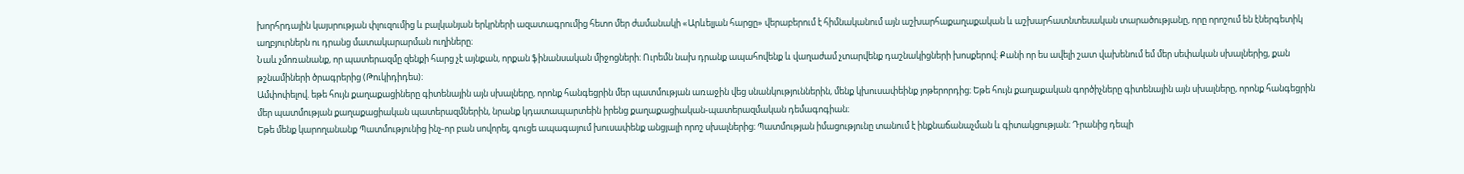խորհրդային կայսրության փլուզումից և բալկանյան երկրների ազատագրումից հետո մեր ժամանակի «Արևելյան հարցը» վերաբերում է հիմնականում այն աշխարհաքաղաքական և աշխարհատնտեսական տարածությանը, որը որոշում են էներգետիկ աղբյուրներն ու դրանց մատակարարման ուղիները։
Նաև չմոռանանք, որ պատերազմը զենքի հարց չէ այնքան, որքան ֆինանսական միջոցների։ Ուրեմն նախ դրանք ապահովենք և վաղաժամ չտարվենք դաշնակիցների խոսքերով։ Քանի որ ես ավելի շատ վախենում եմ մեր սեփական սխալներից, քան թշնամիների ծրագրերից (Թուկիդիդես)։
Ամփոփելով. եթե հույն քաղաքացիները գիտենային այն սխալները, որոնք հանգեցրին մեր պատմության առաջին վեց սնանկություններին, մենք կխուսափեինք յոթերորդից։ Եթե հույն քաղաքական գործիչները գիտենային այն սխալները, որոնք հանգեցրին մեր պատմության քաղաքացիական պատերազմներին, նրանք կդատապարտեին իրենց քաղաքացիական-պատերազմական դեմագոգիան։
Եթե մենք կարողանանք Պատմությունից ինչ-որ բան սովորել, գուցե ապագայում խուսափենք անցյալի որոշ սխալներից։ Պատմության իմացությունը տանում է ինքնաճանաչման և գիտակցության։ Դրանից դեպի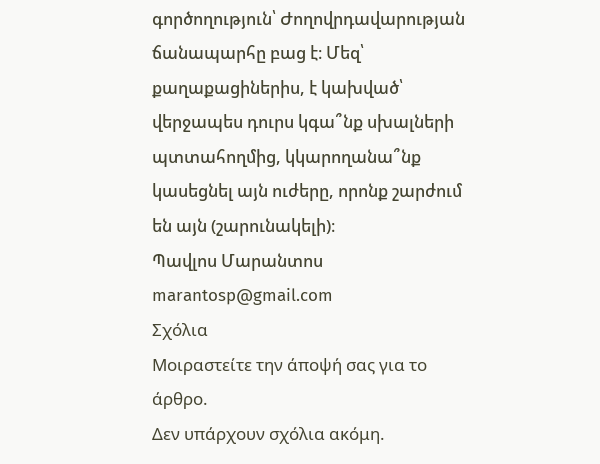գործողություն՝ Ժողովրդավարության ճանապարհը բաց է։ Մեզ՝ քաղաքացիներիս, է կախված՝ վերջապես դուրս կգա՞նք սխալների պտտահողմից, կկարողանա՞նք կասեցնել այն ուժերը, որոնք շարժում են այն (շարունակելի)։
Պավլոս Մարանտոս
marantosp@gmail.com
Σχόλια
Μοιραστείτε την άποψή σας για το άρθρο.
Δεν υπάρχουν σχόλια ακόμη.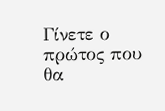Γίνετε ο πρώτος που θα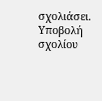σχολιάσει.
Υποβολή σχολίου